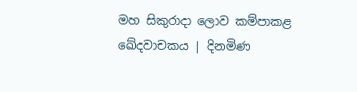මහ සිකුරාදා ලොව කම්පාකළ ඛේදවාචකය | දිනමිණ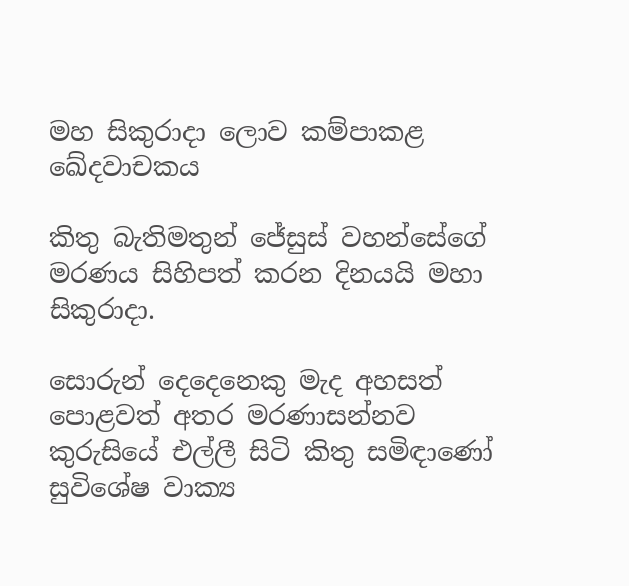මහ සිකුරාදා ලොව කම්පාකළ ඛේදවාචකය

කිතු බැතිමතුන් ‍ජේසුස් වහන්සේගේ මරණය සිහිපත් කරන දිනයයි මහා සිකුරාදා.

සොරුන් දෙදෙනෙකු මැද අහසත් පොළවත් අතර මරණාසන්නව කුරුසියේ එල්ලී සිටි කිතු සමිඳා‍ණෝ සුවිශේෂ වාක්‍ය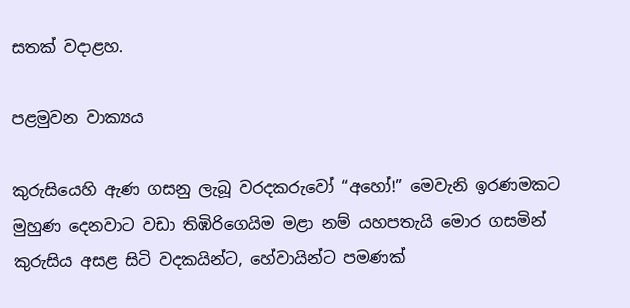සතක් වදාළහ.

පළමුවන වාක්‍යය

කුරුසියෙහි ඇණ ගසනු ලැබූ වරදකරුවෝ “අහෝ!” මෙවැනි ඉරණමකට මුහුණ දෙනවාට වඩා තිඹිරිගෙයිම මළා නම් යහපතැයි මොර ගසමින් කුරුසිය අසළ සිටි වදකයින්ට, හේවායින්ට පමණක්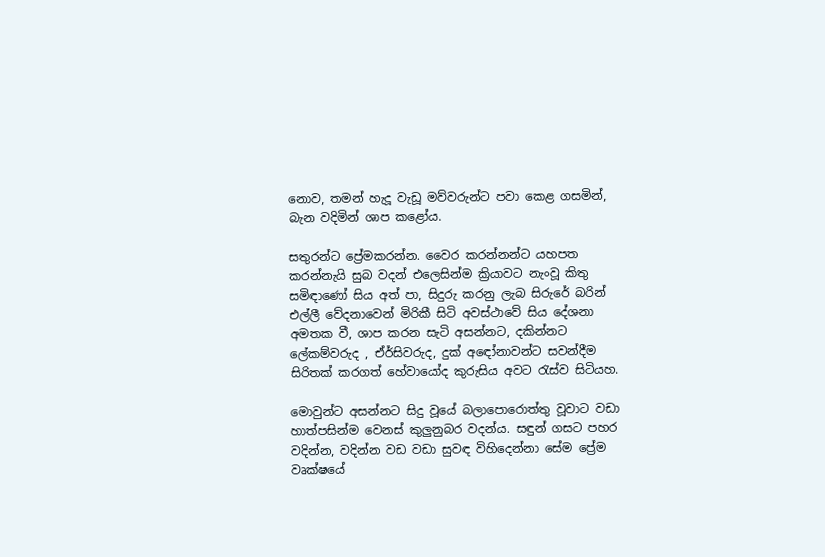නොව, තමන් හැදූ වැඩූ මව්වරුන්ට පවා කෙළ ගසමින්, බැන වදිමින් ශාප කළෝය.

සතුරන්ට ප්‍රේමකරන්න. වෛර කරන්නන්ට යහපත කරන්නැයි සුබ වදන් එලෙසින්ම ක්‍රියාවට නැංවූ කිතු සමිඳාණෝ සිය අත් පා, සිදුරු කරනු ලැබ සිරුරේ බරින් එල්ලී වේදනාවෙන් මිරිකී සිටි අවස්ථාවේ සිය දේශනා අමතක වී, ශාප කරන සැටි අසන්නට, දකින්නට ලේකම්වරුද , ඒර්සිවරුද, දුක් අ‍ඳෝනාවන්ට සවන්දීම සිරිතක් කරගත් හේවායෝද කුරුසිය අවට රැස්ව සිටියහ.

මොවුන්ට අසන්නට සිදු වූයේ බලාපොරොත්තු වූවාට වඩා හාත්පසින්ම වෙනස් කුලුනුබර වදන්ය. සඳුන් ගසට පහර වදින්න, වදින්න වඩ වඩා සුවඳ විහිදෙන්නා සේම ප්‍රේම වෘක්ෂයේ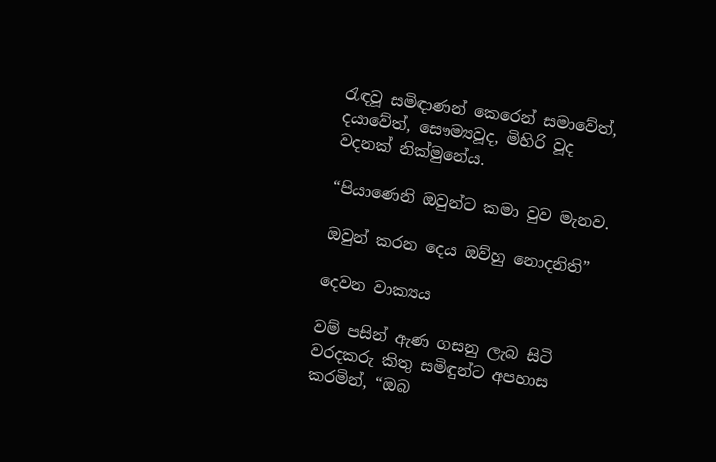රැඳවූ සමිඳාණන් කෙරෙන් සමාවේත්, දයාවේත්, සෞම්‍යවූද, මිහිරි වූද වදනක් නික්මුනේය.

“පියාණෙනි ඔවුන්ට කමා වුව මැනව.

ඔවුන් කරන දෙය ඔව්හු නොදනිති”

දෙවන වාක්‍යය

වම් පසින් ඇණ ගසනු ලැබ සිටි වරදකරු කිතු සමිඳුන්ට අපහාස කරමින්, “ඔබ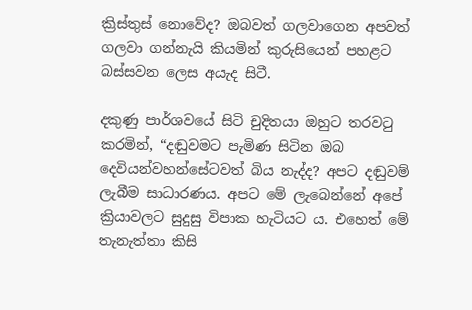ක්‍රිස්තුස් නොවේද? ඔබවත් ගලවාගෙන අපවත් ගලවා ගන්නැයි කියමින් කුරුසියෙන් පහළට බස්සවන ලෙස අයැද සිටී.

දකුණු පාර්ශවයේ සිටි චුදිතයා ඔහුට තරවටු කරමින්, “දඬුවමට පැමිණ සිටින ඔබ දෙවියන්වහන්සේටවත් බිය නැද්ද? අපට දඬුවම් ලැබීම සාධාරණය. අපට මේ ලැබෙන්නේ අපේ ක්‍රියාවලට සුදුසු විපාක හැටියට ය. එහෙත් මේ තැනැත්තා කිසි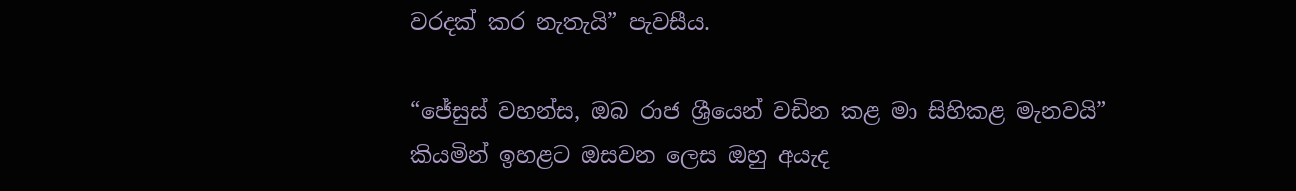වරදක් කර නැතැයි” පැවසීය.

“ජේසුස් වහන්ස, ඔබ රාජ ශ්‍රීයෙන් වඩින කළ මා සිහිකළ මැනවයි” කියමින් ඉහළට ඔසවන ලෙස ඔහු අයැද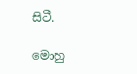සිටී.

මොහු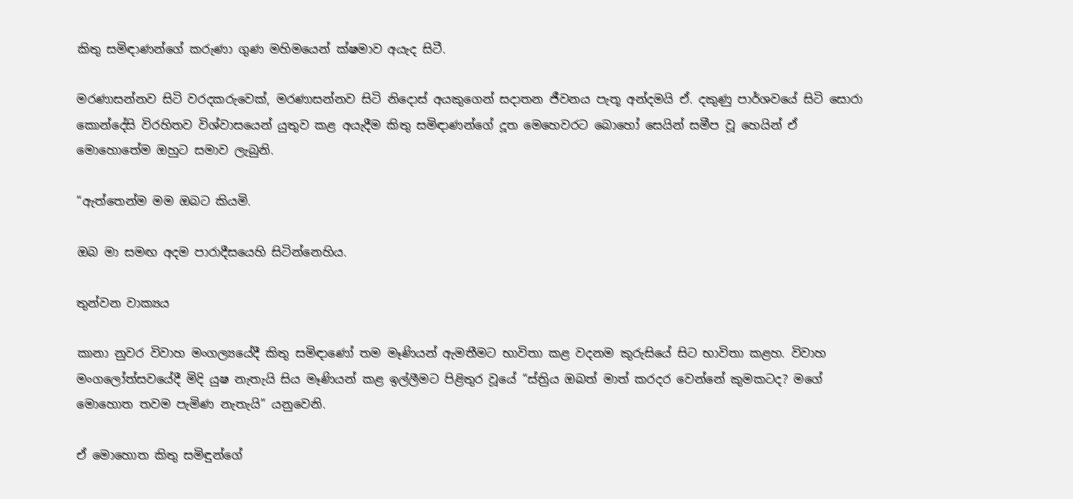කිතු සමිඳාණන්ගේ කරුණා ගුණ මහිමයෙන් ක්ෂමාව අයැද සිටී.

මරණාසන්නව සිටි වරදකරුවෙක්, මරණාසන්නව සිටි නිදොස් අයකුගෙන් සදාතන ජීවනය පැතූ අන්දමයි ඒ. දකුණු පාර්ශවයේ සිටි සොරා කොන්දේසි විරහිතව විශ්වාසයෙන් යුතුව කළ අයැදීම කිතු සමිඳාණන්ගේ දූත මෙහෙවරට බොහෝ සෙයින් සමීප වූ හෙයින් ඒ මොහොතේම ඔහුට සමාව ලැබුනි.

“ඇත්තෙන්ම මම ඔබට කියමි.

ඔබ මා සමඟ අදම පාරාදීසයෙහි සිටින්නෙහිය.

තුන්වන වාක්‍යය

කානා නුවර විවාහ මංගල්‍යයේදී කිතු සමිඳාණෝ තම මෑණියන් ඇමතීමට භාවිතා කළ වදනම කුරුසියේ සිට භාවිතා කළහ. විවාහ මංගලෝත්සවයේදී මිදි යුෂ නැතැයි සිය මෑණියන් කළ ඉල්ලීමට පිළිතුර වූයේ “ස්ත්‍රිය ඔබත් මාත් කරදර වෙන්නේ කුමකටද? මගේ මොහොත තවම පැමිණ නැතැයි” යනුවෙනි.

ඒ මොහොත කිතු සමිඳුන්ගේ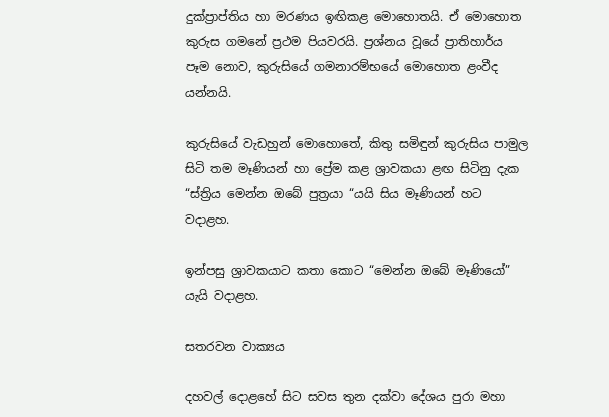දුක්ප්‍රාප්තිය හා මරණය ඉඟිකළ මොහොතයි. ඒ මොහොත කුරුස ගමනේ ප්‍රථම පියවරයි. ප්‍රශ්නය වූයේ ප්‍රාතිහාර්ය පෑම නොව, කුරුසියේ ගමනාරම්භයේ මොහොත ළංවීද යන්නයි.

කුරුසියේ වැඩහුන් මොහොතේ, කිතු සමිඳුන් කුරුසිය පාමුල සිටි තම මෑණියන් හා ප්‍රේම කළ ශ්‍රාවකයා ළඟ සිටිනු දැක “ස්ත්‍රිය මෙන්න ඔබේ පුත්‍රයා “යයි සිය මෑණියන් හට වදාළහ.

ඉන්පසු ශ්‍රාවකයාට කතා කොට “මෙන්න ඔබේ මෑණියෝ” යැයි වදාළහ.

සතරවන වාක්‍යය

දහවල් දොළහේ සිට සවස තුන දක්වා දේශය පුරා මහා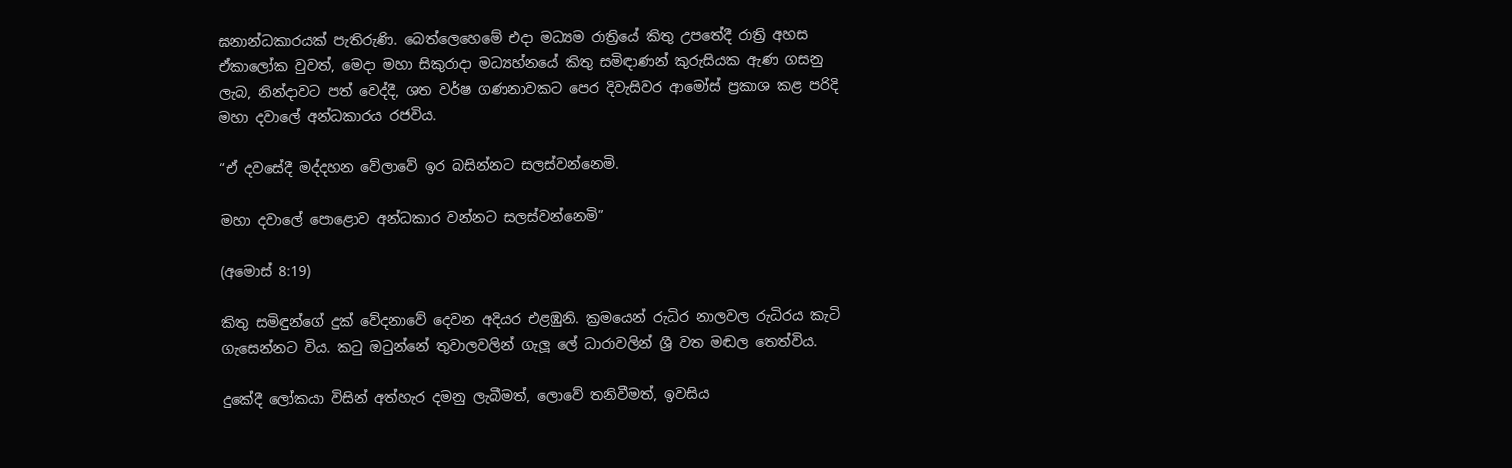ඝනාන්ධකාරයක් පැතිරුණි. බෙත්ලෙහෙමේ එදා මධ්‍යම රාත්‍රියේ කිතු උපතේදී රාත්‍රි අහස ඒකාලෝක වුවත්, මෙදා මහා සිකුරාදා මධ්‍යහ්නයේ කිතු සමිඳාණන් කුරුසියක ඇණ ගසනු ලැබ, නින්දාවට පත් වෙද්දී, ශත වර්ෂ ගණනාවකට පෙර දිවැසිවර ආමෝස් ප්‍රකාශ කළ පරිදි මහා දවාලේ අන්ධකාරය රජවිය.

“ඒ දවසේදී මද්දහන වේලාවේ ඉර බසින්නට සලස්වන්නෙමි.

මහා දවාලේ පොළොව අන්ධකාර වන්නට සලස්වන්නෙමි”

(අමොස් 8:19)

කිතු සමිඳුන්ගේ දුක් වේදනාවේ දෙවන අදියර එළඹුනි. ක්‍රමයෙන් රුධිර නාලවල රුධිරය කැටි ගැසෙන්නට විය. කටු ඔටුන්නේ තුවාලවලින් ගැලූ ලේ ධාරාවලින් ශ්‍රී වත මඬල තෙත්විය.

දුකේදී ලෝකයා විසින් අත්හැර දමනු ලැබීමත්, ලොවේ තනිවීමත්, ඉවසිය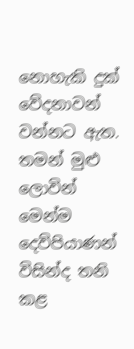නොහැකි දුක් වේදනාවන් වන්නට ඇත. තමන් මුළු ලොවින් මෙන්ම දෙව්පියාණන් විසින්ද තනි කළ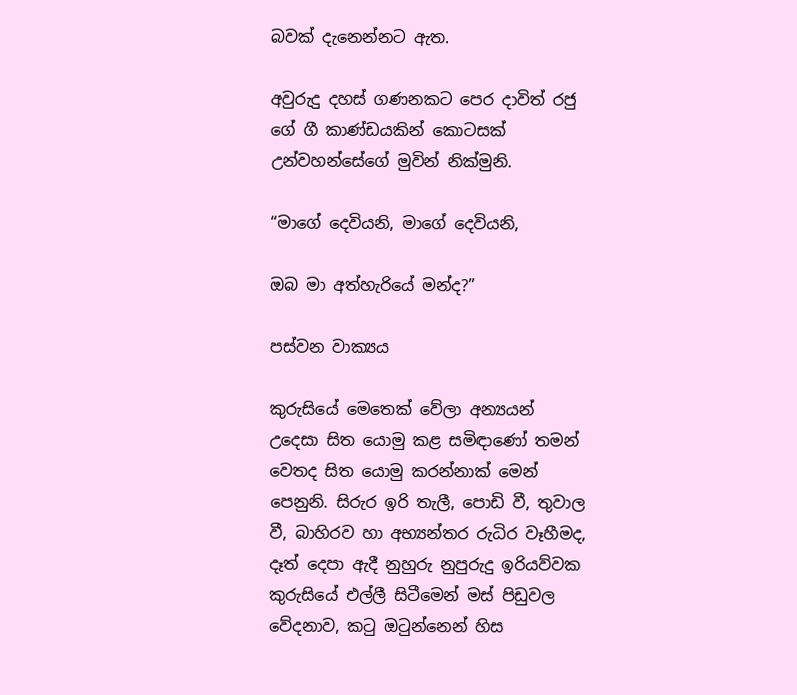බවක් දැනෙන්නට ඇත.

අවුරුදු දහස් ගණනකට පෙර දාවිත් රජු ගේ ගී කාණ්ඩයකින් කොටසක් උන්වහන්සේගේ මුවින් නික්මුනි.

“මාගේ දෙවියනි, මාගේ දෙවියනි,

ඔබ මා අත්හැරියේ මන්ද?”

පස්වන වාක්‍යය

කුරුසියේ මෙතෙක් වේලා අන්‍යයන් උදෙසා සිත යොමු කළ සමිඳාණෝ තමන් වෙතද සිත යොමු කරන්නාක් මෙන් පෙනුනි. සිරුර ඉරි තැලී, පොඩි වී, තුවාල වී, බාහිරව හා අභ්‍යන්තර රුධිර වෑහීමද, දෑත් දෙපා ඇදී නුහුරු නුපුරුදු ඉරියව්වක කුරුසියේ එල්ලී සිටීමෙන් මස් පිඩුවල වේදනාව, කටු ඔටුන්නෙන් හිස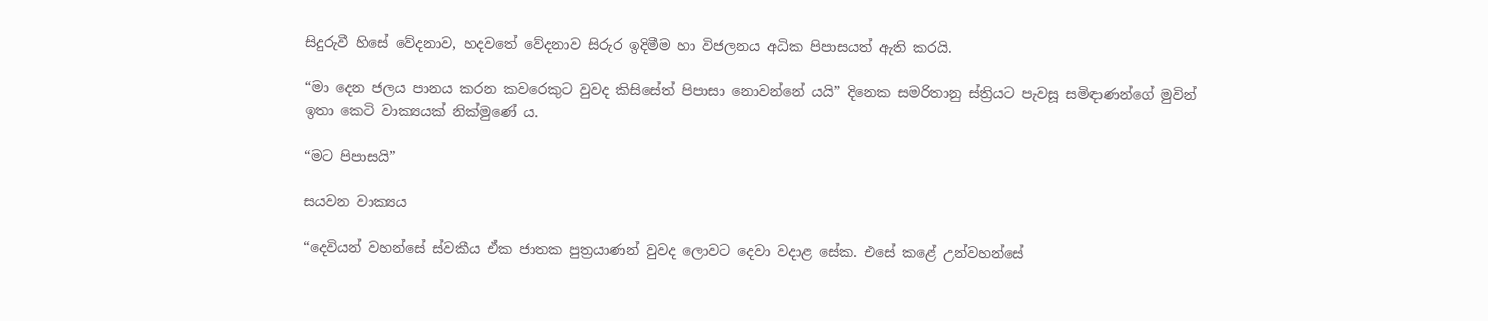සිදුරුවී හිසේ වේදනාව, හදවතේ වේදනාව සිරුර ඉදිමීම හා විජලනය අධික පිපාසයත් ඇති කරයි.

“මා දෙන ජලය පානය කරන කවරෙකුට වුවද කිසිසේත් පිපාසා නොවන්නේ යයි” දිනෙක සමරිතානු ස්ත්‍රියට පැවසූ සමිඳාණන්ගේ මුවින් ඉතා කෙටි වාක්‍යයක් නික්මුණේ ය.

“මට පිපාසයි”

සයවන වාක්‍යය

“දෙවියන් වහන්සේ ස්වකීය ඒක ජාතක පුත්‍රයාණන් වුවද ලොවට දෙවා වදාළ සේක. එසේ කළේ උන්වහන්සේ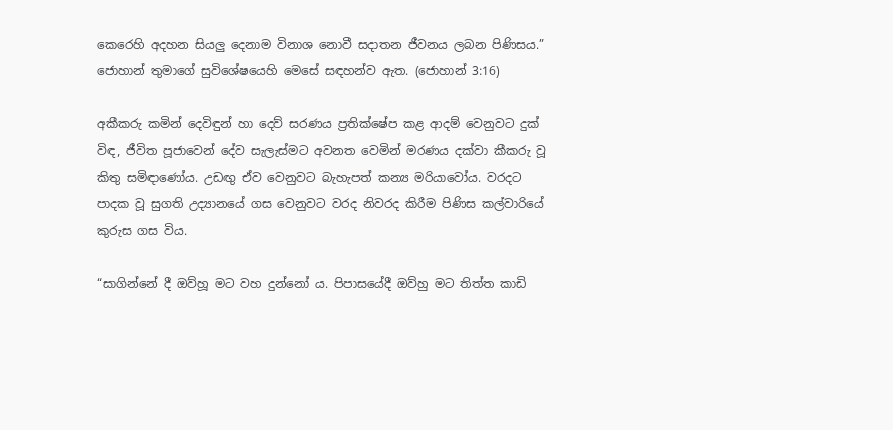කෙරෙහි අදහන සියලු දෙනාම විනාශ නොවී සදාතන ජීවනය ලබන පිණිසය.” ජොහාන් තුමාගේ සුවිශේෂයෙහි මෙසේ සඳහන්ව ඇත. (ජොහාන් 3:16)

අකීකරු කමින් දෙවිඳුන් හා දෙව් සරණය ප්‍රතික්ෂේප කළ ආදම් වෙනුවට දුක් විඳ, ජීවිත පූජාවෙන් දේව සැලැස්මට අවනත වෙමින් මරණය දක්වා කීකරු වූ කිතු සමිඳාණෝය. උඩඟු ඒව වෙනුවට බැහැපත් කන්‍ය මරියාවෝය. වරදට පාදක වූ සුගති උද්‍යානයේ ගස වෙනුවට වරද නිවරද කිරීම පිණිස කල්වාරියේ කුරුස ගස විය.

“සාගින්නේ දී ඔව්හූ මට වහ දුන්නෝ ය. පිපාසයේදී ඔව්හු මට තිත්ත කාඩි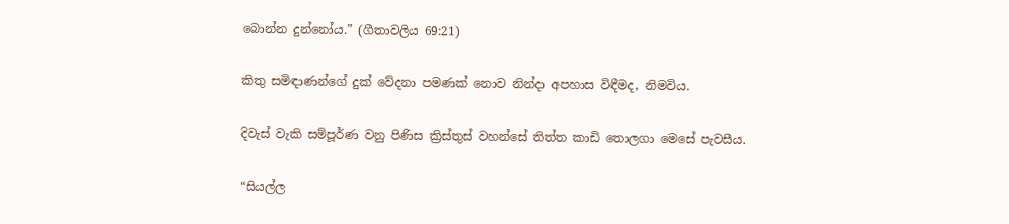බොන්න දුන්නෝය.” (ගීතාවලිය 69:21)

කිතු සමිඳාණන්ගේ දුක් වේදනා පමණක් නොව නින්දා අපහාස විඳීමද, නිමවිය.

දිවැස් වැකි සම්පූර්ණ වනු පිණිස ක්‍රිස්තුස් වහන්සේ තිත්ත කාඩි තොලගා මෙසේ පැවසීය.

“සියල්ල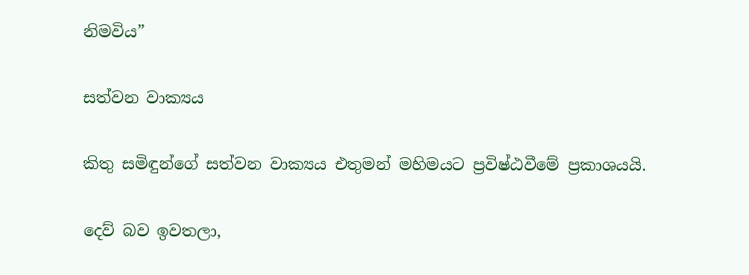නිමවිය”

සත්වන වාක්‍යය

කිතු සමිඳුන්ගේ සත්වන වාක්‍යය එතුමන් මහිමයට ප්‍රවිෂ්ඨවීමේ ප්‍රකාශයයි.

දෙව් බව ඉවතලා,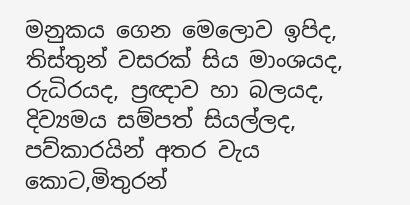මනුකය ගෙන මෙලොව ඉපිද, තිස්තුන් වසරක් සිය මාංශයද, රුධිරයද, ප්‍රඥාව හා බලයද, දිව්‍යමය සම්පත් සියල්ලද, පව්කාරයින් අතර වැය කොට,මිතුරන්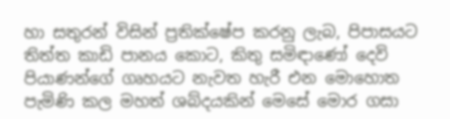හා සතුරන් විසින් ප්‍රතික්ෂේප කරනු ලැබ, පිපාසයට තිත්ත කාඩි පානය කොට, කිතු සමිඳාණෝ දෙවි පියාණන්ගේ ගෘහයට නැවත හැරී එන මොහොත පැමිණි කල මහත් ශබ්දයකින් මෙසේ මොර ගසා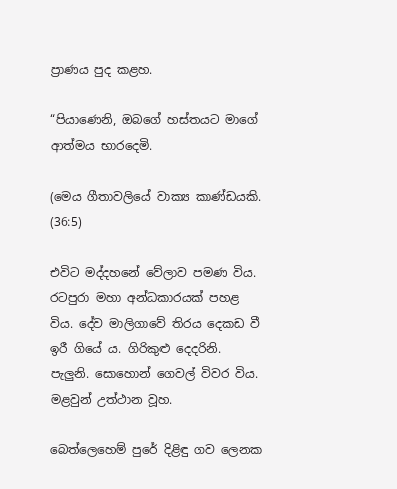ප්‍රාණය පුද කළහ.

“පියාණෙනි, ඔබගේ හස්තයට මාගේ ආත්මය භාරදෙමි.

(මෙය ගීතාවලියේ වාක්‍ය කාණ්ඩයකි. (36:5)

එවිට මද්දහනේ වේලාව පමණ විය. රටපුරා මහා අන්ධකාරයක් පහළ විය. දේව මාලිගාවේ තිරය දෙකඩ වී ඉරී ගියේ ය. ගිරිකුළු දෙදරිනි. පැලුනි. සොහොන් ගෙවල් විවර විය. මළවුන් උත්ථාන වූහ.

බෙත්ලෙහෙම් පුරේ දිළිඳු ගව ලෙනක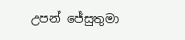උපන් ජේසුතුමා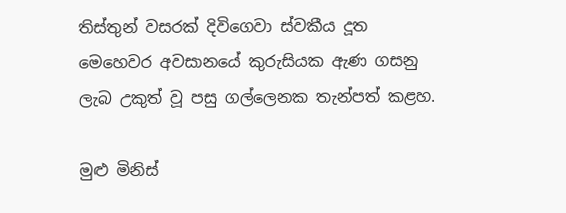තිස්තුන් වසරක් දිවිගෙවා ස්වකීය දූත මෙහෙවර අවසානයේ කුරුසියක ඇණ ගසනු ලැබ උකුත් වූ පසු ගල්ලෙනක තැන්පත් කළහ.

මුළු මිනිස්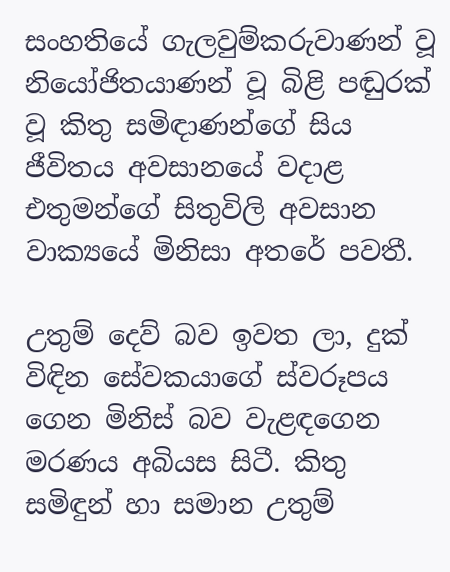සංහතියේ ගැලවුම්කරුවාණන් වූ නියෝජිතයාණන් වූ බිළි පඬුරක් වූ කිතු සමිඳාණන්ගේ සිය ජීවිතය අවසානයේ වදාළ එතුමන්ගේ සිතුවිලි අවසාන වාක්‍යයේ මිනිසා අතරේ පවතී.

උතුම් දෙව් බව ඉවත ලා, දුක් විඳින සේවකයාගේ ස්වරූපය ගෙන මිනිස් බව වැළඳගෙන මරණය අබියස සිටී. කිතු සමිඳුන් හා සමාන උතුම්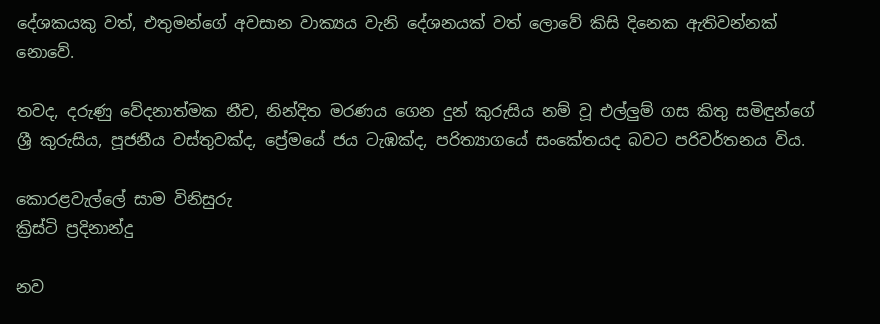දේශකයකු වත්, එතුමන්ගේ අවසාන වාක්‍යය වැනි දේශනයක් වත් ලොවේ කිසි දිනෙක ඇතිවන්නක් නොවේ.

තවද, දරුණු වේදනාත්මක නීච, නින්දිත මරණය ගෙන දුන් කුරුසිය නම් වූ එල්ලුම් ගස කිතු සමිඳුන්ගේ ශ්‍රී කුරුසිය, පූජනීය වස්තුවක්ද, ප්‍රේමයේ ජය ටැඹක්ද, පරිත්‍යාගයේ සංකේතයද බවට පරිවර්තනය විය.

කොරළවැල්ලේ සාම විනිසුරු
ක්‍රිස්ටි ප්‍රදිනාන්දු

නව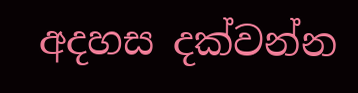අදහස දක්වන්න